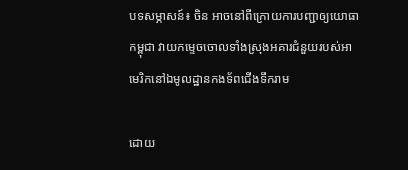បទសម្ភាសន៍៖ ចិន អាចនៅពីក្រោយការបញ្ជាឲ្យយោធាកម្ពុជា វាយកម្ទេចចោលទាំងស្រុងអគារជំនួយរបស់អាមេរិកនៅឯមូលដ្ឋានកងទ័ពជើងទឹករាម

ដោយ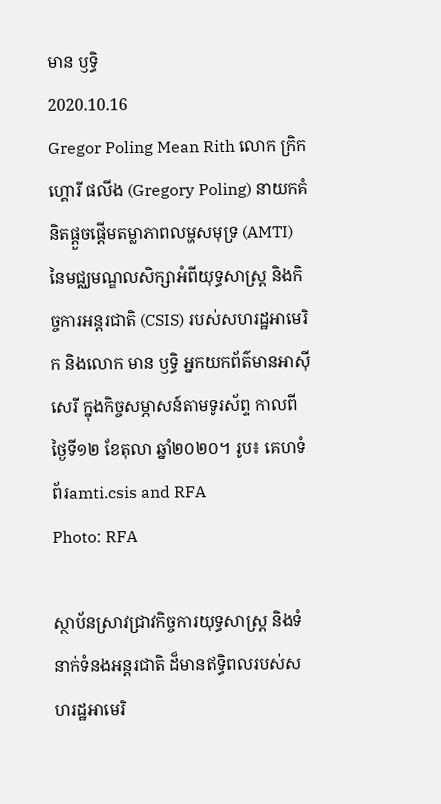មាន ឫទ្ធិ
2020.10.16
Gregor Poling Mean Rith លោក ក្រិកហ្គោរី ផលីង (Gregory Poling) នាយកគំនិតផ្ដួចផ្ដើមតម្លាភាពលម្ហសមុទ្រ (AMTI) នៃមជ្ឈមណ្ឌលសិក្សាអំពីយុទ្ធសាស្ត្រ និងកិច្ចការអន្តរជាតិ (CSIS) របស់សហរដ្ឋអាមេរិក និងលោក មាន ឫទ្ធិ អ្នកយកព័ត៌មានអាស៊ីសេរី ក្នុងកិច្ចសម្ភាសន៍តាមទូរស័ព្ទ កាលពីថ្ងៃទី១២ ខែតុលា ឆ្នាំ២០២០។ រូប៖ គេហទំព័រamti.csis and RFA
Photo: RFA

ស្ថាប័នស្រាវជ្រាវកិច្ចការយុទ្ធសាស្ត្រ និងទំនាក់ទំនងអន្តរជាតិ ដ៏មានឥទ្ធិពលរបស់សហរដ្ឋអាមេរិ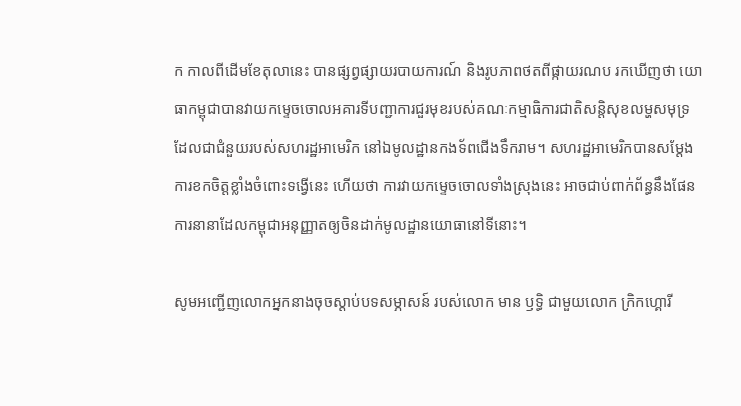ក កាលពីដើមខែតុលានេះ បានផ្សព្វផ្សាយរបាយការណ៍ និងរូបភាពថតពីផ្កាយរណប រកឃើញថា យោធាកម្ពុជាបានវាយកម្ទេចចោលអគារទីបញ្ជាការជួរមុខរបស់គណៈកម្មាធិការជាតិសន្តិសុខលម្ហសមុទ្រ ដែលជាជំនួយរបស់សហរដ្ឋអាមេរិក នៅឯមូលដ្ឋានកងទ័ពជើងទឹករាម។ សហរដ្ឋអាមេរិកបានសម្ដែងការខកចិត្តខ្លាំងចំពោះទង្វើនេះ ហើយថា ការវាយកម្ទេចចោលទាំងស្រុងនេះ អាចជាប់ពាក់ព័ន្ធនឹងផែនការនានាដែលកម្ពុជាអនុញ្ញាតឲ្យចិនដាក់មូលដ្ឋានយោធានៅទីនោះ។

សូមអញ្ជើញលោកអ្នកនាងចុចស្ដាប់បទសម្ភាសន៍ របស់លោក មាន ឫទ្ធិ ជាមួយលោក ក្រិកហ្គោរី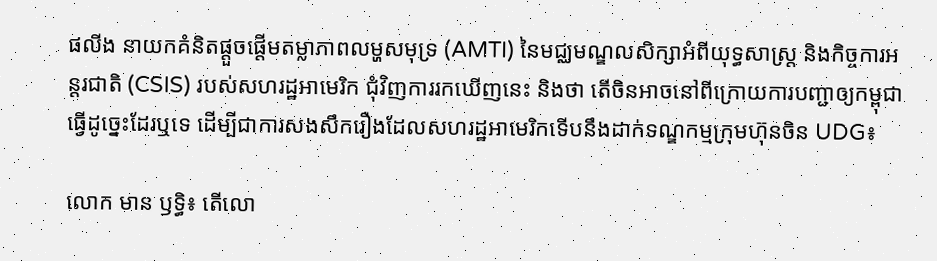ផលីង នាយកគំនិតផ្ដួចផ្ដើមតម្លាភាពលម្ហសមុទ្រ (AMTI) នៃមជ្ឈមណ្ឌលសិក្សាអំពីយុទ្ធសាស្ត្រ និងកិច្ចការអន្តរជាតិ (CSIS) របស់សហរដ្ឋអាមេរិក ជុំវិញការរកឃើញនេះ និងថា តើចិនអាចនៅពីក្រោយការបញ្ជាឲ្យកម្ពុជាធ្វើដូច្នេះដែរឬទេ ដើម្បីជាការសងសឹករឿងដែលសហរដ្ឋអាមេរិកទើបនឹងដាក់ទណ្ឌកម្មក្រុមហ៊ុនចិន UDG៖

លោក មាន ឫទ្ធិ៖ តើលោ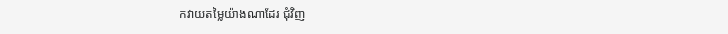កវាយតម្លៃយ៉ាងណាដែរ ជុំវិញ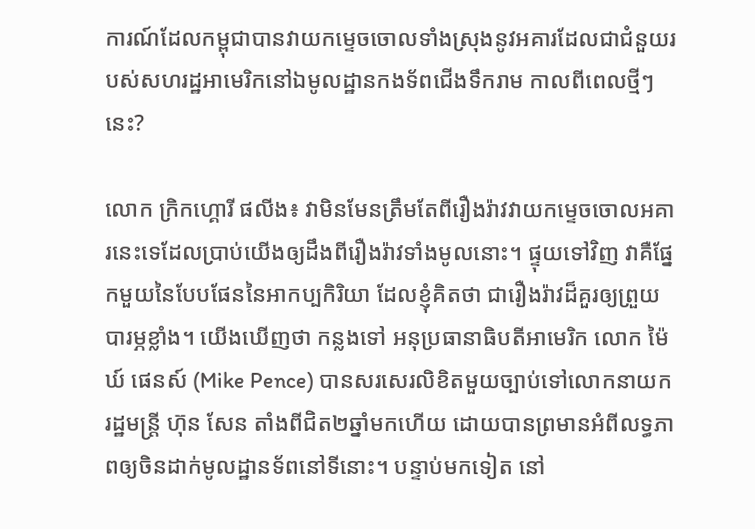ការណ៍ដែលកម្ពុជាបានវាយកម្ទេចចោលទាំងស្រុងនូវអគារដែលជាជំនួយរបស់សហរដ្ឋអាមេរិកនៅឯមូលដ្ឋានកងទ័ពជើងទឹករាម កាលពីពេលថ្មីៗនេះ?

លោក ក្រិកហ្គោរី ផលីង៖ វាមិនមែនត្រឹមតែពីរឿងរ៉ាវវាយកម្ទេចចោលអគារនេះទេដែលប្រាប់យើងឲ្យដឹងពីរឿងរ៉ាវទាំងមូលនោះ។ ផ្ទុយទៅវិញ វាគឺផ្នែកមួយនៃបែបផែននៃអាកប្បកិរិយា ដែលខ្ញុំគិតថា ជារឿងរ៉ាវដ៏គួរឲ្យព្រួយបារម្ភខ្លាំង។ យើងឃើញថា កន្លងទៅ អនុប្រធានាធិបតីអាមេរិក លោក ម៉ៃឃ៍ ផេនស៍ (Mike Pence) បានសរសេរលិខិតមួយច្បាប់ទៅលោកនាយករដ្ឋមន្ត្រី ហ៊ុន សែន តាំងពីជិត២ឆ្នាំមកហើយ ដោយបានព្រមានអំពីលទ្ធភាពឲ្យចិនដាក់មូលដ្ឋានទ័ពនៅទីនោះ។ បន្ទាប់មកទៀត នៅ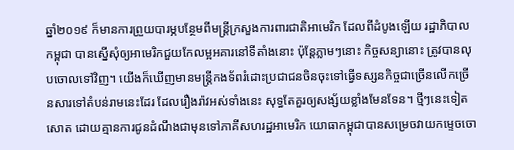ឆ្នាំ២០១៩ ក៏មានការព្រួយបារម្ភបន្ថែមពីមន្ត្រីក្រសួងការពារជាតិអាមេរិក ដែលពីដំបូងឡើយ រដ្ឋាភិបាលកម្ពុជា បានស្នើសុំឲ្យអាមេរិកជួយកែលម្អអគារនៅទីតាំងនោះ ប៉ុន្តែភ្លាមៗនោះ កិច្ចសន្យានោះ ត្រូវបានលុបចោលទៅវិញ។ យើងក៏ឃើញមានមន្ត្រីកងទ័ពរំដោះប្រជាជនចិនចុះទៅធ្វើទស្សនកិច្ចជាច្រើនលើកច្រើនសារទៅតំបន់រាមនេះដែរ ដែលរឿងរ៉ាវអស់ទាំងនេះ សុទ្ធតែគួរឲ្យសង្ស័យខ្លាំងមែនទែន។ ថ្មីៗនេះទៀតសោត ដោយគ្មានការជូនដំណឹងជាមុនទៅភាគីសហរដ្ឋអាមេរិក យោធាកម្ពុជាបានសម្រេចវាយកម្ទេចចោ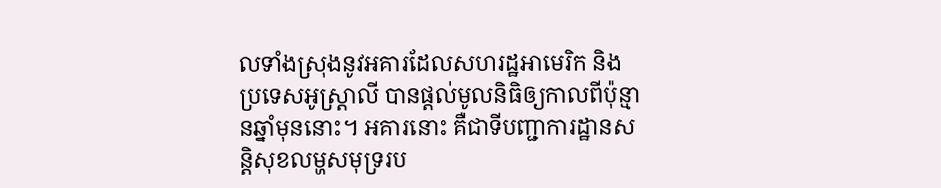លទាំងស្រុងនូវអគារដែលសហរដ្ឋអាមេរិក និងប្រទេសអូស្ត្រាលី បានផ្តល់មូលនិធិឲ្យកាលពីប៉ុន្មានឆ្នាំមុននោះ។ អគារនោះ គឺជាទីបញ្ជាការដ្ឋានសន្តិសុខលម្ហសមុទ្ររប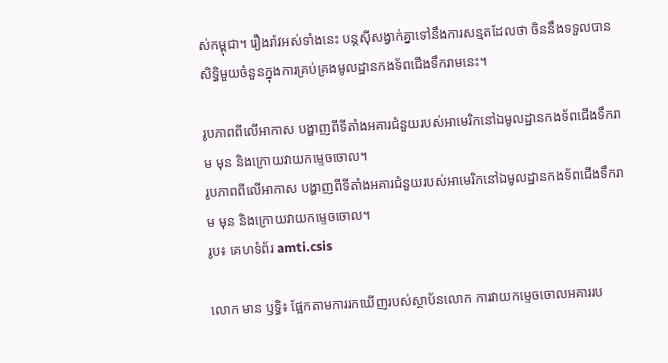ស់កម្ពុជា។ រឿងរ៉ាវអស់ទាំងនេះ បន្តស៊ីសង្វាក់គ្នាទៅនឹងការសន្មតដែលថា ចិននឹងទទួលបានសិទ្ធិមួយចំនួនក្នុងការគ្រប់គ្រងមូលដ្ឋានកងទ័ពជើងទឹករាមនេះ។

រូបភាពពីលើអាកាស បង្ហាញពីទីតាំងអគារជំនួយរបស់អាមេរិកនៅឯមូលដ្ឋានកងទ័ពជើងទឹករាម មុន និងក្រោយវាយកម្ទេចចោល។
រូបភាពពីលើអាកាស បង្ហាញពីទីតាំងអគារជំនួយរបស់អាមេរិកនៅឯមូលដ្ឋានកងទ័ពជើងទឹករាម មុន និងក្រោយវាយកម្ទេចចោល។
រូប៖ គេហទំព័រ amti.csis

លោក មាន ឫទ្ធិ៖ ផ្អែកតាមការរកឃើញរបស់ស្ថាប័នលោក ការវាយកម្ទេចចោលអគាររប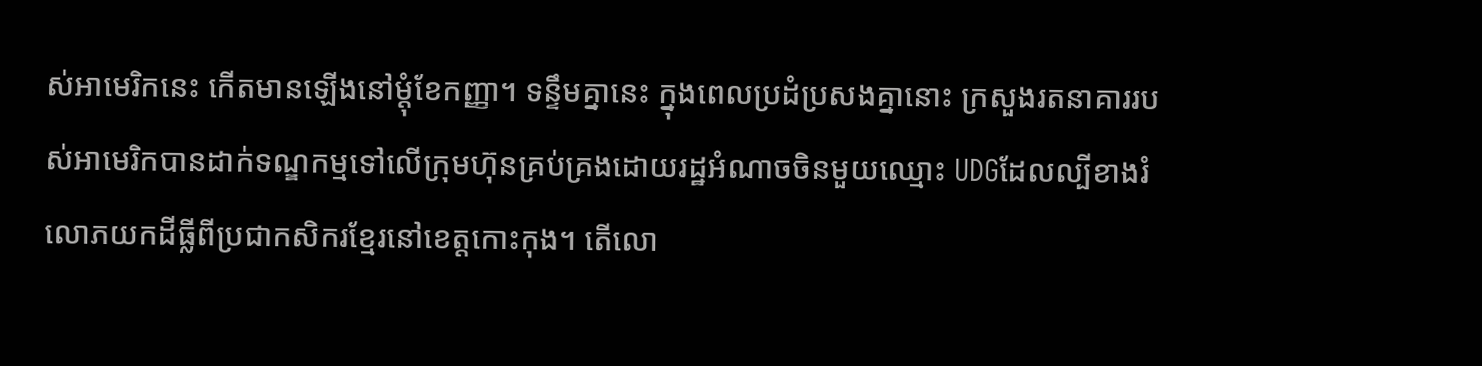ស់អាមេរិកនេះ កើតមានឡើងនៅម្ដុំខែកញ្ញា។ ទន្ទឹមគ្នានេះ ក្នុងពេលប្រដំប្រសងគ្នានោះ ក្រសួងរតនាគាររបស់អាមេរិកបានដាក់ទណ្ឌកម្មទៅលើក្រុមហ៊ុនគ្រប់គ្រងដោយរដ្ឋអំណាចចិនមួយឈ្មោះ UDGដែលល្បីខាងរំលោភយកដីធ្លីពីប្រជាកសិករខ្មែរនៅខេត្តកោះកុង។ តើលោ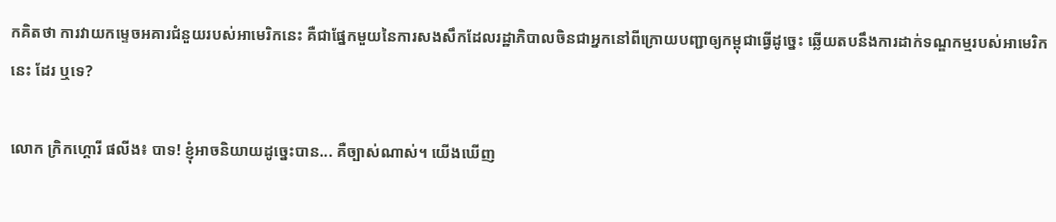កគិតថា ការវាយកម្ទេចអគារជំនួយរបស់អាមេរិកនេះ គឺជាផ្នែកមួយនៃការសងសឹកដែលរដ្ឋាភិបាលចិនជាអ្នកនៅពីក្រោយបញ្ជាឲ្យកម្ពុជាធ្វើដូច្នេះ ឆ្លើយតបនឹងការដាក់ទណ្ឌកម្មរបស់អាមេរិកនេះ ដែរ ឬទេ?

លោក ក្រិកហ្គោរី ផលីង៖ បាទ! ខ្ញុំអាចនិយាយដូច្នេះបាន... គឺច្បាស់ណាស់។ យើងឃើញ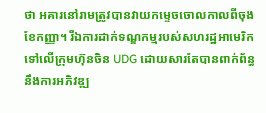ថា អគារនៅរាមត្រូវបានវាយកម្ទេចចោលកាលពីចុងខែកញ្ញា។ រីឯការដាក់ទណ្ឌកម្មរបស់សហរដ្ឋអាមេរិកទៅលើក្រុមហ៊ុនចិន UDG ដោយសារតែបានពាក់ព័ន្ធនឹងការអភិវឌ្ឍ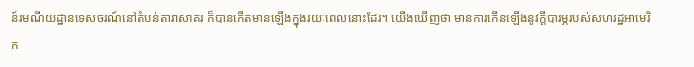ន៍រមណីយដ្ឋានទេសចរណ៍នៅតំបន់តារាសាគរ ក៏បានកើតមានឡើងក្នុងរយៈពេលនោះដែរ។ យើងឃើញថា មានការកើនឡើងនូវក្ដីបារម្ភរបស់សហរដ្ឋអាមេរិក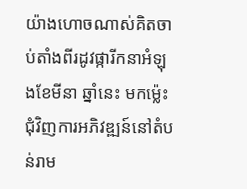យ៉ាងហោចណាស់គិតចាប់តាំងពីរដូវផ្ការីកនាអំឡុងខែមីនា ឆ្នាំនេះ មកម្ល៉េះ ជុំវិញការអភិវឌ្ឍន៍នៅតំបន់រាម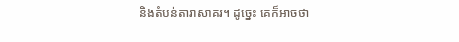និងតំបន់តារាសាគរ។ ដូច្នេះ គេក៏អាចថា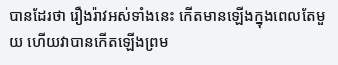បានដែរថា រឿងរ៉ាវអស់ទាំងនេះ កើតមានឡើងក្នុងពេលតែមួយ ហើយវាបានកើតឡើងព្រម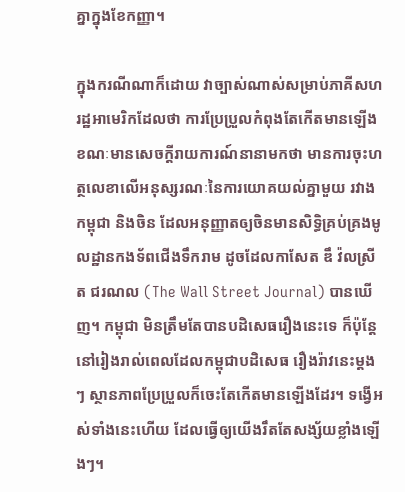គ្នាក្នុងខែកញ្ញា។

ក្នុងករណីណាក៏ដោយ វាច្បាស់ណាស់សម្រាប់ភាគីសហរដ្ឋអាមេរិកដែលថា ការប្រែប្រួលកំពុងតែកើតមានឡើង ខណៈមានសេចក្ដីរាយការណ៍នានាមកថា មានការចុះហត្ថលេខាលើអនុស្សរណៈនៃការយោគយល់គ្នាមួយ រវាងកម្ពុជា និងចិន ដែលអនុញ្ញាតឲ្យចិនមានសិទ្ធិគ្រប់គ្រងមូលដ្ឋានកងទ័ពជើងទឹករាម ដូចដែលកាសែត ឌឹ វ៉លស្រីត ជរណល (The Wall Street Journal) បានឃើញ។ កម្ពុជា មិនត្រឹមតែបានបដិសេធរឿងនេះទេ ក៏ប៉ុន្តែនៅរៀងរាល់ពេលដែលកម្ពុជាបដិសេធ រឿងរ៉ាវនេះម្តងៗ ស្ថានភាពប្រែប្រួលក៏ចេះតែកើតមានឡើងដែរ។ ទង្វើអស់ទាំងនេះហើយ ដែលធ្វើឲ្យយើងរឹតតែសង្ស័យខ្លាំងឡើងៗ។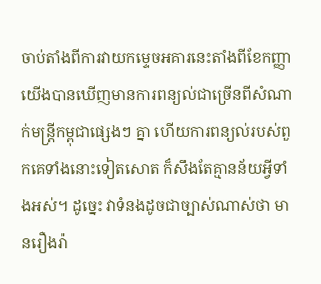ចាប់តាំងពីការវាយកម្ទេចអគារនេះតាំងពីខែកញ្ញា យើងបានឃើញមានការពន្យល់ជាច្រើនពីសំណាក់មន្ត្រីកម្ពុជាផ្សេងៗ គ្នា ហើយការពន្យល់របស់ពួកគេទាំងនោះទៀតសោត ក៏សឹងតែគ្មានន័យអ្វីទាំងអស់។ ដូច្នេះ វាទំនងដូចជាច្បាស់ណាស់ថា មានរឿងរ៉ា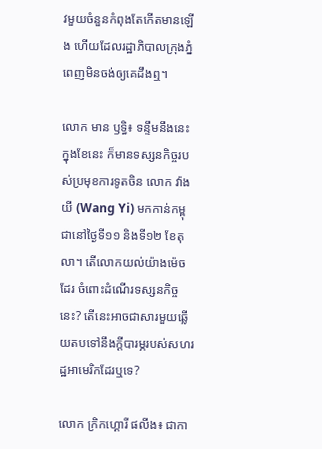វមួយចំនួនកំពុងតែកើតមានឡើង ហើយដែលរដ្ឋាភិបាលក្រុងភ្នំពេញមិនចង់ឲ្យគេដឹងឮ។

លោក មាន ឫទ្ធិ៖ ទន្ទឹមនឹងនេះ ក្នុងខែនេះ ក៏មានទស្សនកិច្ចរបស់ប្រមុខការទូតចិន លោក វ៉ាង យី (Wang Yi) មកកាន់កម្ពុជានៅថ្ងៃទី១១ និងទី១២ ខែតុលា។ តើលោកយល់យ៉ាងម៉េចដែរ ចំពោះដំណើរទស្សនកិច្ចនេះ? តើនេះអាចជាសារមួយឆ្លើយតបទៅនឹងក្ដីបារម្ភរបស់សហរដ្ឋអាមេរិកដែរឬទេ?

លោក ក្រិកហ្គោរី ផលីង៖ ជាកា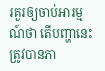រគួរឲ្យចាប់អារម្មណ៍ថា តើបញ្ហានេះត្រូវបានភា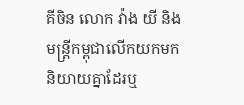គីចិន លោក វ៉ាង យី និងមន្ត្រីកម្ពុជាលើកយកមកនិយាយគ្នាដែរឬ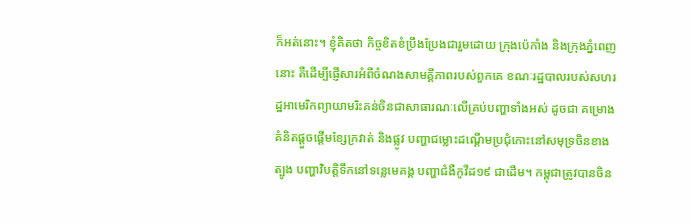ក៏អត់នោះ។ ខ្ញុំគិតថា កិច្ចខិតខំប្រឹងប្រែងជារួមដោយ ក្រុងប៉េកាំង និងក្រុងភ្នំពេញនោះ គឺដើម្បីផ្ញើសារអំពីចំណងសាមគ្គីភាពរបស់ពួកគេ ខណៈរដ្ឋបាលរបស់សហរដ្ឋអាមេរិកព្យាយាមរិះគន់ចិនជាសាធារណៈលើគ្រប់បញ្ហាទាំងអស់ ដូចជា គម្រោងគំនិតផ្ដួចផ្ដើមខ្សែក្រវាត់ និងផ្លូវ បញ្ហាជម្លោះដណ្ដើមប្រជុំកោះនៅសមុទ្រចិនខាងត្បូង បញ្ហាវិបត្តិទឹកនៅទន្លេមេគង្គ បញ្ហាជំងឺកូវីដ១៩ ជាដើម។ កម្ពុជាត្រូវបានចិន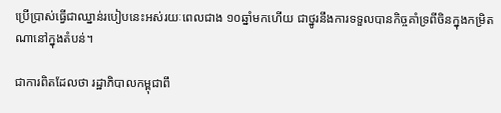ប្រើប្រាស់ធ្វើជាឈ្នាន់របៀបនេះអស់រយៈពេលជាង ១០ឆ្នាំមកហើយ ជាថ្នូរនឹងការទទួលបានកិច្ចគាំទ្រពីចិនក្នុងកម្រិតណានៅក្នុងតំបន់។

ជាការពិតដែលថា រដ្ឋាភិបាលកម្ពុជាពឹ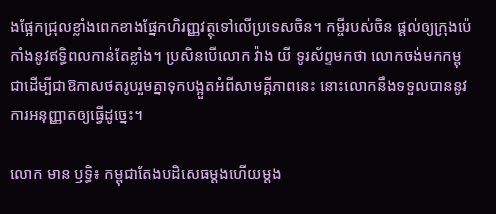ងផ្អែកជ្រុលខ្លាំងពេកខាងផ្នែកហិរញ្ញវត្ថុទៅលើប្រទេសចិន។ កម្ចីរបស់ចិន ផ្តល់ឲ្យក្រុងប៉េកាំងនូវឥទ្ធិពលកាន់តែខ្លាំង។ ប្រសិនបើលោក វ៉ាង យី ទូរស័ព្ទមកថា លោកចង់មកកម្ពុជាដើម្បីជាឱកាសថតរូបរួមគ្នាទុកបង្អួតអំពីសាមគ្គីភាពនេះ នោះលោកនឹងទទួលបាននូវការអនុញ្ញាតឲ្យធ្វើដូច្នេះ។

លោក មាន ឫទ្ធិ៖ កម្ពុជាតែងបដិសេធម្ដងហើយម្ដង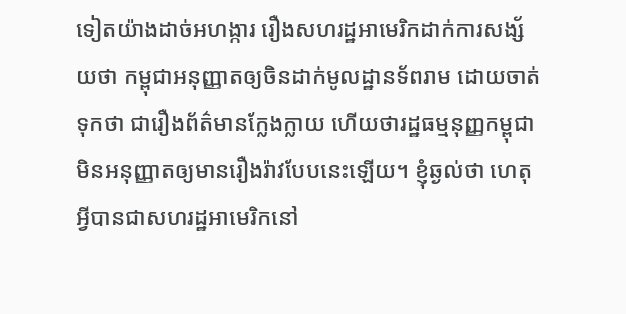ទៀតយ៉ាងដាច់អហង្ការ រឿងសហរដ្ឋអាមេរិកដាក់ការសង្ស័យថា កម្ពុជាអនុញ្ញាតឲ្យចិនដាក់មូលដ្ឋានទ័ពរាម ដោយចាត់ទុកថា ជារឿងព័ត៌មានក្លែងក្លាយ ហើយថារដ្ឋធម្មនុញ្ញកម្ពុជាមិនអនុញ្ញាតឲ្យមានរឿងរ៉ាវបែបនេះឡើយ។ ខ្ញុំឆ្ងល់ថា ហេតុអ្វីបានជាសហរដ្ឋអាមេរិកនៅ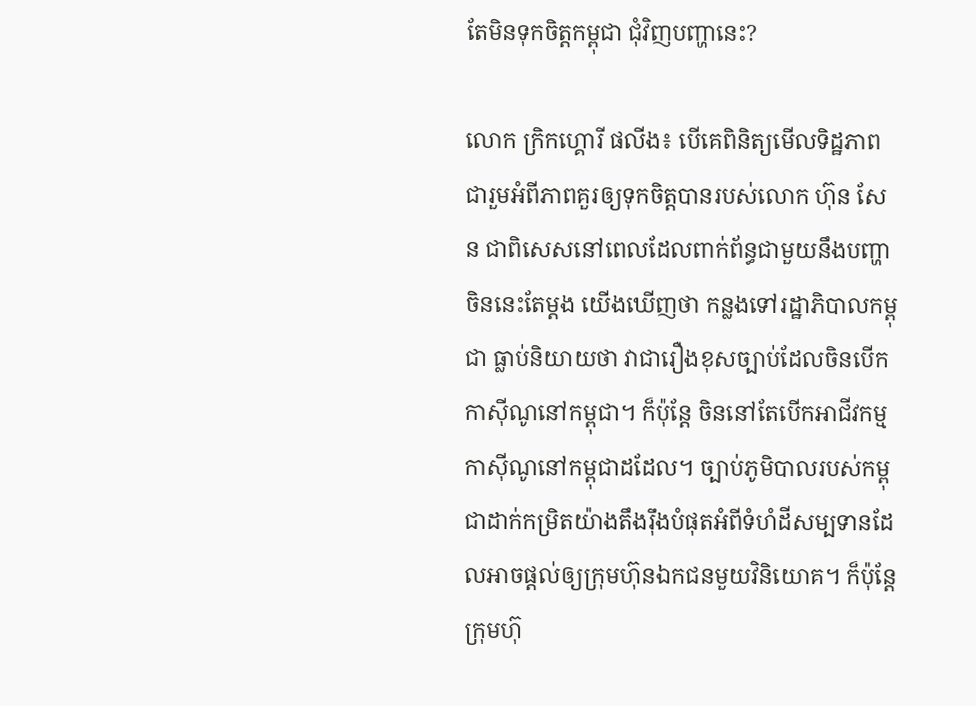តែមិនទុកចិត្តកម្ពុជា ជុំវិញបញ្ហានេះ?

លោក ក្រិកហ្គោរី ផលីង៖ បើគេពិនិត្យមើលទិដ្ឋភាពជារួមអំពីភាពគួរឲ្យទុកចិត្តបានរបស់លោក ហ៊ុន សែន ជាពិសេសនៅពេលដែលពាក់ព័ន្ធជាមួយនឹងបញ្ហាចិននេះតែម្ដង យើងឃើញថា កន្លងទៅរដ្ឋាភិបាលកម្ពុជា ធ្លាប់និយាយថា វាជារឿងខុសច្បាប់ដែលចិនបើកកាស៊ីណូនៅកម្ពុជា។ ក៏ប៉ុន្តែ ចិននៅតែបើកអាជីវកម្មកាស៊ីណូនៅកម្ពុជាដដែល។ ច្បាប់ភូមិបាលរបស់កម្ពុជាដាក់កម្រិតយ៉ាងតឹងរ៉ឹងបំផុតអំពីទំហំដីសម្បទានដែលអាចផ្តល់ឲ្យក្រុមហ៊ុនឯកជនមួយវិនិយោគ។ ក៏ប៉ុន្តែ ក្រុមហ៊ុ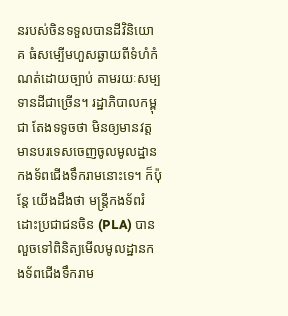នរបស់ចិនទទួលបានដីវិនិយោគ ធំសម្បើមហួសឆ្ងាយពីទំហំកំណត់ដោយច្បាប់ តាមរយៈសម្បទានដីជាច្រើន។ រដ្ឋាភិបាលកម្ពុជា តែងទទូចថា មិនឲ្យមានវត្តមានបរទេសចេញចូលមូលដ្ឋានកងទ័ពជើងទឹករាមនោះទេ។ ក៏ប៉ុន្តែ យើងដឹងថា មន្ត្រីកងទ័ពរំដោះប្រជាជនចិន (PLA) បានលួចទៅពិនិត្យមើលមូលដ្ឋានកងទ័ពជើងទឹករាម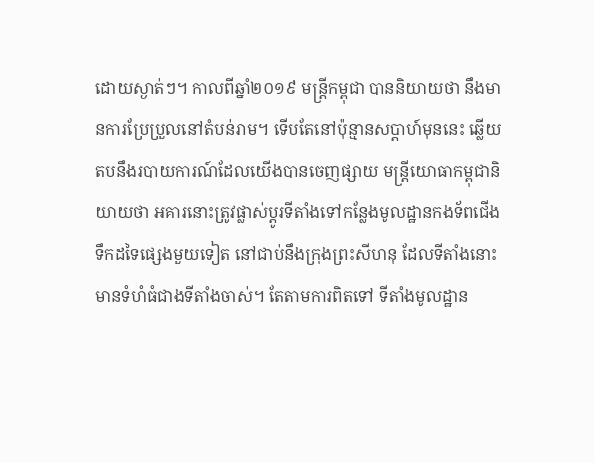ដោយស្ងាត់ៗ។ កាលពីឆ្នាំ២០១៩ មន្ត្រីកម្ពុជា បាននិយាយថា នឹងមានការប្រែប្រួលនៅតំបន់រាម។ ទើបតែនៅប៉ុន្មានសប្ដាហ៍មុននេះ ឆ្លើយតបនឹងរបាយការណ៍ដែលយើងបានចេញផ្សាយ មន្ត្រីយោធាកម្ពុជានិយាយថា អគារនោះត្រូវផ្លាស់ប្ដូរទីតាំងទៅកន្លែងមូលដ្ឋានកងទ័ពជើងទឹកដទៃផ្សេងមួយទៀត នៅជាប់នឹងក្រុងព្រះសីហនុ ដែលទីតាំងនោះមានទំហំធំជាងទីតាំងចាស់។ តែតាមការពិតទៅ ទីតាំងមូលដ្ឋាន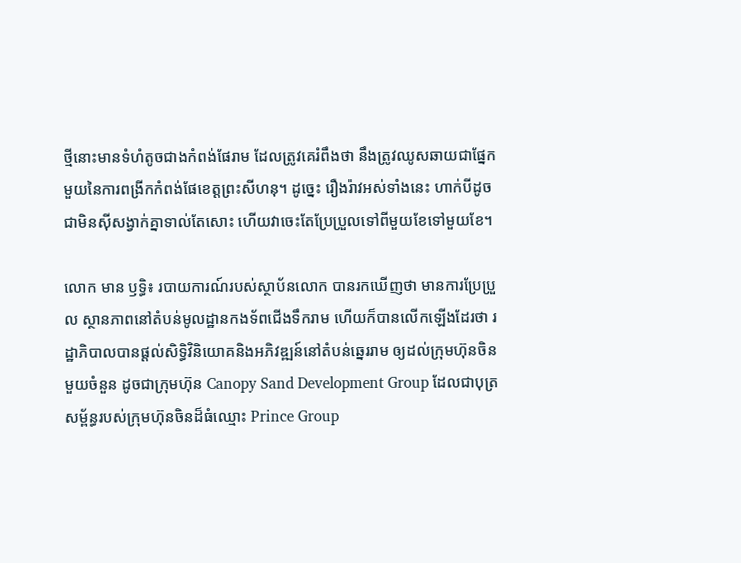ថ្មីនោះមានទំហំតូចជាងកំពង់ផែរាម ដែលត្រូវគេរំពឹងថា នឹងត្រូវឈូសឆាយជាផ្នែកមួយនៃការពង្រីកកំពង់ផែខេត្តព្រះសីហនុ។ ដូច្នេះ រឿងរ៉ាវអស់ទាំងនេះ ហាក់បីដូចជាមិនស៊ីសង្វាក់គ្នាទាល់តែសោះ ហើយវាចេះតែប្រែប្រួលទៅពីមួយខែទៅមួយខែ។

លោក មាន ឫទ្ធិ៖ របាយការណ៍របស់ស្ថាប័នលោក បានរកឃើញថា មានការប្រែប្រួល ស្ថានភាពនៅតំបន់មូលដ្ឋានកងទ័ពជើងទឹករាម ហើយក៏បានលើកឡើងដែរថា រដ្ឋាភិបាលបានផ្តល់សិទ្ធិវិនិយោគនិងអភិវឌ្ឍន៍នៅតំបន់ឆ្នេររាម ឲ្យដល់ក្រុមហ៊ុនចិនមួយចំនួន ដូចជាក្រុមហ៊ុន Canopy Sand Development Group ដែលជាបុត្រសម្ព័ន្ធរបស់ក្រុមហ៊ុនចិនដ៏ធំឈ្មោះ Prince Group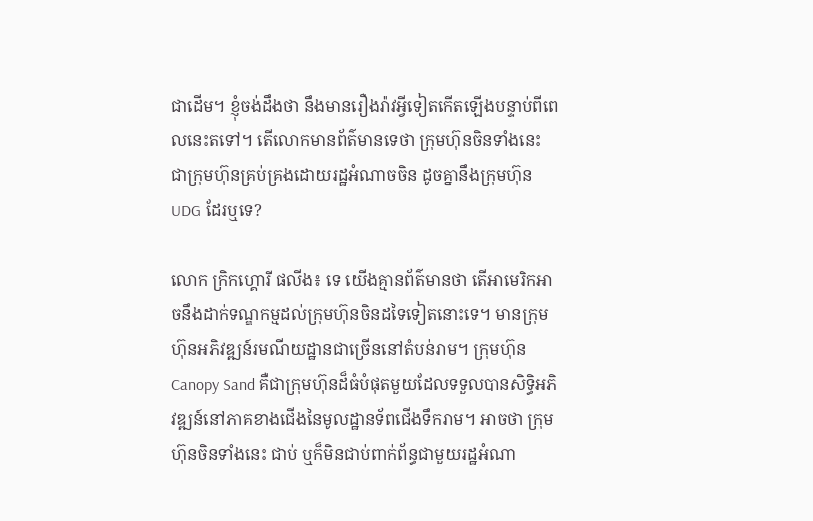ជាដើម។ ខ្ញុំចង់ដឹងថា នឹងមានរឿងរ៉ាវអ្វីទៀតកើតឡើងបន្ទាប់ពីពេលនេះតទៅ។ តើលោកមានព័ត៌មានទេថា ក្រុមហ៊ុនចិនទាំងនេះ ជាក្រុមហ៊ុនគ្រប់គ្រងដោយរដ្ឋអំណាចចិន ដូចគ្នានឹងក្រុមហ៊ុន UDG ដែរឬទេ?

លោក ក្រិកហ្គោរី ផលីង៖ ទេ យើងគ្មានព័ត៌មានថា តើអាមេរិកអាចនឹងដាក់ទណ្ឌកម្មដល់ក្រុមហ៊ុនចិនដទៃទៀតនោះទេ។ មានក្រុមហ៊ុនអភិវឌ្ឍន៍រមណីយដ្ឋានជាច្រើននៅតំបន់រាម។ ក្រុមហ៊ុន Canopy Sand គឺជាក្រុមហ៊ុនដ៏ធំបំផុតមួយដែលទទួលបានសិទ្ធិអភិវឌ្ឍន៍នៅភាគខាងជើងនៃមូលដ្ឋានទ័ពជើងទឹករាម។ អាចថា ក្រុមហ៊ុនចិនទាំងនេះ ជាប់ ឬក៏មិនជាប់ពាក់ព័ន្ធជាមួយរដ្ឋអំណា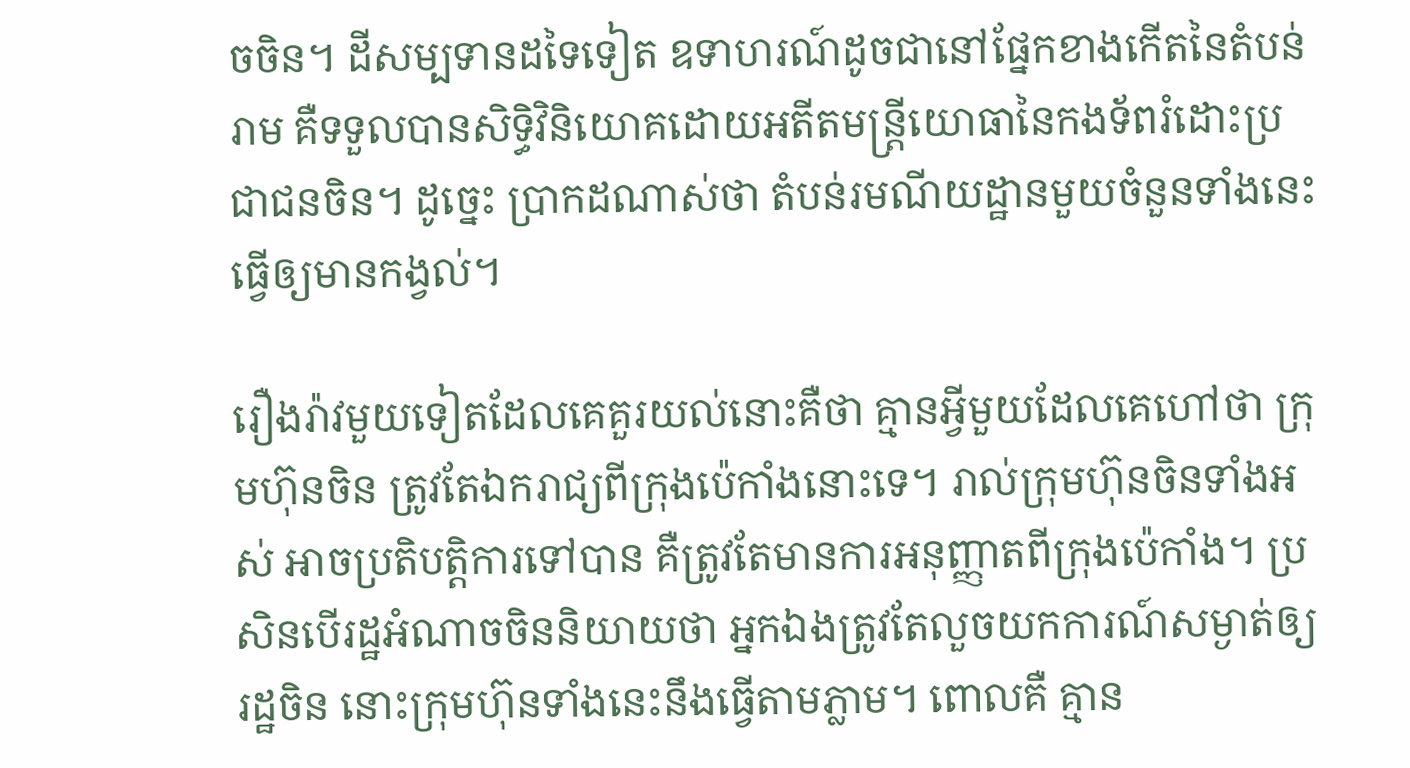ចចិន។ ដីសម្បទានដទៃទៀត ឧទាហរណ៍ដូចជានៅផ្នែកខាងកើតនៃតំបន់រាម គឺទទួលបានសិទ្ធិវិនិយោគដោយអតីតមន្ត្រីយោធានៃកងទ័ពរំដោះប្រជាជនចិន។ ដូច្នេះ ប្រាកដណាស់ថា តំបន់រមណីយដ្ឋានមួយចំនួនទាំងនេះ ធ្វើឲ្យមានកង្វល់។

រឿងរ៉ាវមួយទៀតដែលគេគួរយល់នោះគឺថា គ្មានអ្វីមួយដែលគេហៅថា ក្រុមហ៊ុនចិន ត្រូវតែឯករាជ្យពីក្រុងប៉េកាំងនោះទេ។ រាល់ក្រុមហ៊ុនចិនទាំងអស់ អាចប្រតិបត្តិការទៅបាន គឺត្រូវតែមានការអនុញ្ញាតពីក្រុងប៉េកាំង។ ប្រសិនបើរដ្ឋអំណាចចិននិយាយថា អ្នកឯងត្រូវតែលួចយកការណ៍សម្ងាត់ឲ្យរដ្ឋចិន នោះក្រុមហ៊ុនទាំងនេះនឹងធ្វើតាមភ្លាម។ ពោលគឺ គ្មាន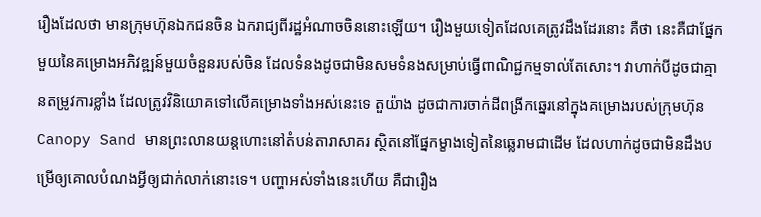រឿងដែលថា មានក្រុមហ៊ុនឯកជនចិន ឯករាជ្យពីរដ្ឋអំណាចចិននោះឡើយ។ រឿងមួយទៀតដែលគេត្រូវដឹងដែរនោះ គឺថា នេះគឺជាផ្នែកមួយនៃគម្រោងអភិវឌ្ឍន៍មួយចំនួនរបស់ចិន ដែលទំនងដូចជាមិនសមទំនងសម្រាប់ធ្វើពាណិជ្ជកម្មទាល់តែសោះ។ វាហាក់បីដូចជាគ្មានតម្រូវការខ្លាំង ដែលត្រូវវិនិយោគទៅលើគម្រោងទាំងអស់នេះទេ តួយ៉ាង ដូចជាការចាក់ដីពង្រីកឆ្នេរនៅក្នុងគម្រោងរបស់ក្រុមហ៊ុន Canopy Sand មានព្រះលានយន្តហោះនៅតំបន់តារាសាគរ ស្ថិតនៅផ្នែកម្ខាងទៀតនៃឆ្លេរាមជាដើម ដែលហាក់ដូចជាមិនដឹងបម្រើឲ្យគោលបំណងអ្វីឲ្យជាក់លាក់នោះទេ។ បញ្ហាអស់ទាំងនេះហើយ គឺជារឿង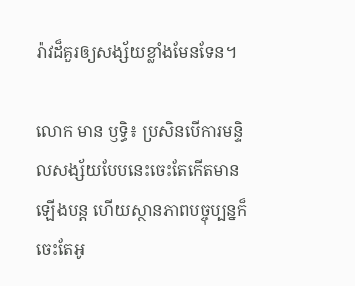រ៉ាវដ៏គួរឲ្យសង្ស័យខ្លាំងមែនទែន។

លោក មាន ឫទ្ធិ៖ ប្រសិនបើការមន្ទិលសង្ស័យបែបនេះចេះតែកើតមានឡើងបន្ត ហើយស្ថានភាពបច្ចុប្បន្នក៏ចេះតែអូ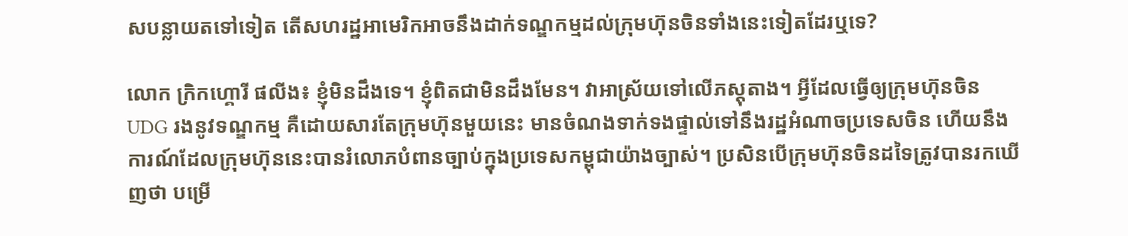សបន្លាយតទៅទៀត តើសហរដ្ឋអាមេរិកអាចនឹងដាក់ទណ្ឌកម្មដល់ក្រុមហ៊ុនចិនទាំងនេះទៀតដែរឬទេ?

លោក ក្រិកហ្គោរី ផលីង៖ ខ្ញុំមិនដឹងទេ។ ខ្ញុំពិតជាមិនដឹងមែន។ វាអាស្រ័យទៅលើភស្តុតាង។ អ្វីដែលធ្វើឲ្យក្រុមហ៊ុនចិន UDG រងនូវទណ្ឌកម្ម គឺដោយសារតែក្រុមហ៊ុនមួយនេះ មានចំណងទាក់ទងផ្ទាល់ទៅនឹងរដ្ឋអំណាចប្រទេសចិន ហើយនឹងការណ៍ដែលក្រុមហ៊ុននេះបានរំលោភបំពានច្បាប់ក្នុងប្រទេសកម្ពុជាយ៉ាងច្បាស់។ ប្រសិនបើក្រុមហ៊ុនចិនដទៃត្រូវបានរកឃើញថា បម្រើ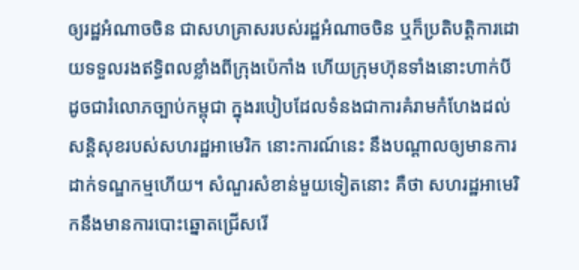ឲ្យរដ្ឋអំណាចចិន ជាសហគ្រាសរបស់រដ្ឋអំណាចចិន ឬក៏ប្រតិបត្តិការដោយទទួលរងឥទ្ធិពលខ្លាំងពីក្រុងប៉េកាំង ហើយក្រុមហ៊ុនទាំងនោះហាក់បីដូចជារំលោភច្បាប់កម្ពុជា ក្នុងរបៀបដែលទំនងជាការគំរាមកំហែងដល់សន្តិសុខរបស់សហរដ្ឋអាមេរិក នោះការណ៍នេះ នឹងបណ្ដាលឲ្យមានការដាក់ទណ្ឌកម្មហើយ។ សំណួរសំខាន់មួយទៀតនោះ គឺថា សហរដ្ឋអាមេរិកនឹងមានការបោះឆ្នោតជ្រើសរើ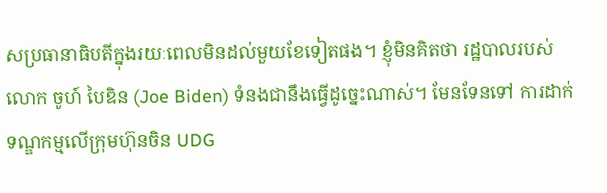សប្រធានាធិបតីក្នុងរយៈពេលមិនដល់មួយខែទៀតផង។ ខ្ញុំមិនគិតថា រដ្ឋបាលរបស់លោក ចូហ៍ បៃឌិន (Joe Biden) ទំនងជានឹងធ្វើដូច្នេះណាស់។ មែនទែនទៅ ការដាក់ទណ្ឌកម្មលើក្រុមហ៊ុនចិន UDG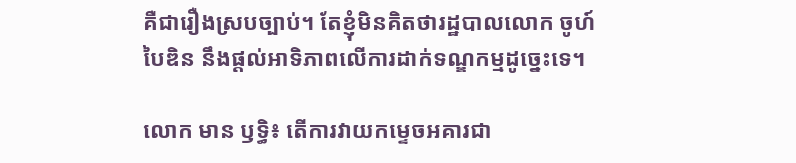គឺជារឿងស្របច្បាប់។ តែខ្ញុំមិនគិតថារដ្ឋបាលលោក ចូហ៍ បៃឌិន នឹងផ្តល់អាទិភាពលើការដាក់ទណ្ឌកម្មដូច្នេះទេ។

លោក មាន ឫទ្ធិ៖ តើការវាយកម្ទេចអគារជា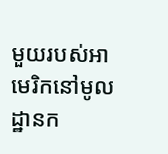មួយរបស់អាមេរិកនៅមូលដ្ឋានក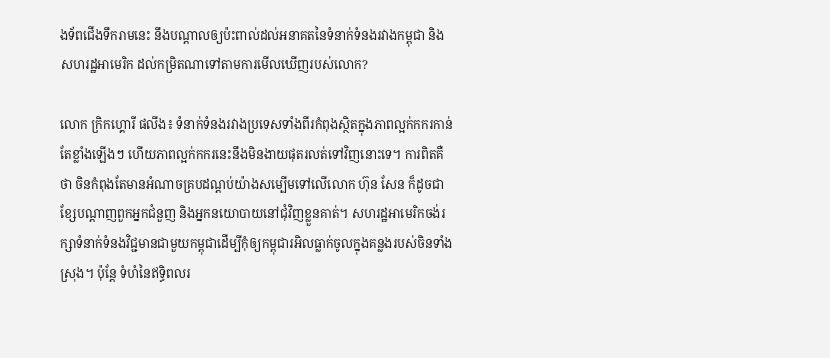ងទ័ពជើងទឹករាមនេះ នឹងបណ្ដាលឲ្យប៉ះពាល់ដល់អនាគតនៃទំនាក់ទំនងរវាងកម្ពុជា និងសហរដ្ឋអាមេរិក ដល់កម្រិតណាទៅតាមការមើលឃើញរបស់លោក?

លោក ក្រិកហ្គោរី ផលីង៖ ទំនាក់ទំនងរវាងប្រទេសទាំងពីរកំពុងស្ថិតក្នុងភាពល្អក់កករកាន់តែខ្លាំងឡើងៗ ហើយភាពល្អក់កករនេះនឹងមិនងាយផុតរលត់ទៅវិញនោះទេ។ ការពិតគឺថា ចិនកំពុងតែមានអំណាចគ្របដណ្តប់យ៉ាងសម្បើមទៅលើលោក ហ៊ុន សែន ក៏ដូចជាខ្សែបណ្ដាញពួកអ្នកជំនួញ និងអ្នកនយោបាយនៅជុំវិញខ្លួនគាត់។ សហរដ្ឋអាមេរិកចង់រក្សាទំនាក់ទំនងវិជ្ជមានជាមួយកម្ពុជាដើម្បីកុំឲ្យកម្ពុជារអិលធ្លាក់ចូលក្នុងគន្លងរបស់ចិនទាំងស្រុង។ ប៉ុន្តែ ទំហំនៃឥទ្ធិពលរ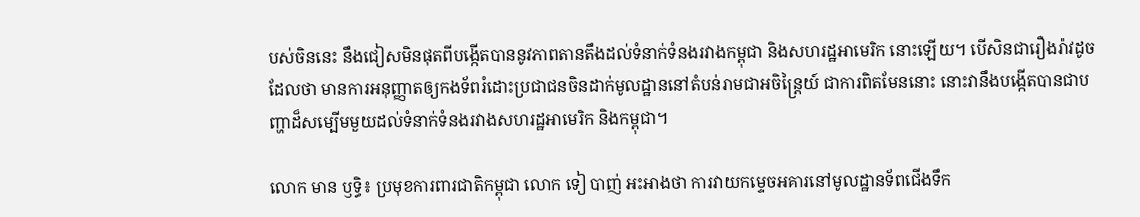បស់ចិននេះ នឹងជៀសមិនផុតពីបង្កើតបាននូវភាពតានតឹងដល់ទំនាក់ទំនងរវាងកម្ពុជា និងសហរដ្ឋអាមេរិក នោះឡើយ។ បើសិនជារឿងរ៉ាវដូចដែលថា មានការអនុញ្ញាតឲ្យកងទ័ពរំដោះប្រជាជនចិនដាក់មូលដ្ឋាននៅតំបន់រាមជាអចិន្ត្រៃយ៍ ជាការពិតមែននោះ នោះវានឹងបង្កើតបានជាបញ្ហាដ៏សម្បើមមួយដល់ទំនាក់ទំនងរវាងសហរដ្ឋអាមេរិក និងកម្ពុជា។

លោក មាន ឫទ្ធិ៖ ប្រមុខការពារជាតិកម្ពុជា លោក ទៀ បាញ់ អះអាងថា ការវាយកម្ទេចអគារនៅមូលដ្ឋានទ័ពជើងទឹក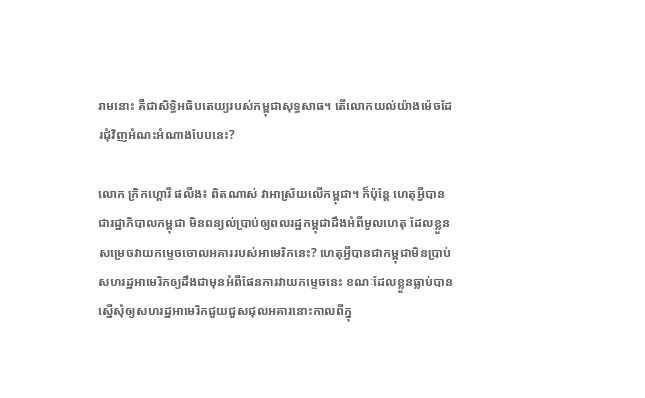រាមនោះ គឺជាសិទ្ធិអធិបតេយ្យរបស់កម្ពុជាសុទ្ធសាធ។ តើលោកយល់យ៉ាងម៉េចដែរជុំវិញអំណះអំណាងបែបនេះ?

លោក ក្រិកហ្គោរី ផលីង៖ ពិតណាស់ វាអាស្រ័យលើកម្ពុជា។ ក៏ប៉ុន្តែ ហេតុអ្វីបានជារដ្ឋាភិបាលកម្ពុជា មិនពន្យល់ប្រាប់ឲ្យពលរដ្ឋកម្ពុជាដឹងអំពីមូលហេតុ ដែលខ្លួនសម្រេចវាយកម្ទេចចោលអគាររបស់អាមេរិកនេះ? ហេតុអ្វីបានជាកម្ពុជាមិនប្រាប់សហរដ្ឋអាមេរិកឲ្យដឹងជាមុនអំពីផែនការវាយកម្ទេចនេះ ខណៈដែលខ្លួនធ្លាប់បានស្នើសុំឲ្យសហរដ្ឋអាមេរិកជួយជួសជុលអគារនោះកាលពីក្នុ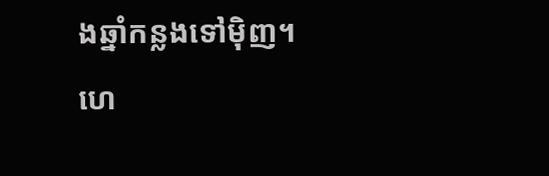ងឆ្នាំកន្លងទៅម៉ិញ។ ហេ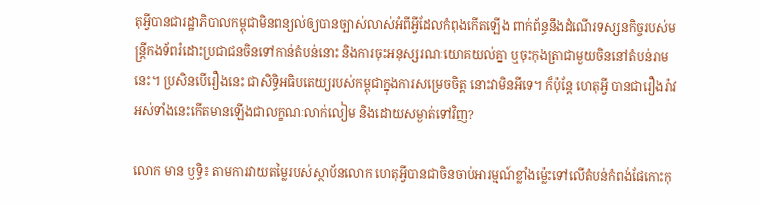តុអ្វីបានជារដ្ឋាភិបាលកម្ពុជាមិនពន្យល់ឲ្យបានច្បាស់លាស់អំពីអ្វីដែលកំពុងកើតឡើង ពាក់ព័ន្ធនឹងដំណើរទស្សនកិច្ចរបស់មន្ត្រីកងទ័ពរំដោះប្រជាជនចិនទៅកាន់តំបន់នោះ និងការចុះអនុស្សរណៈយោគយល់គ្នា ឬចុះកុងត្រាជាមួយចិននៅតំបន់រាមនេះ។ ប្រសិនបើរឿងនេះ ជាសិទ្ធិអធិបតេយ្យរបស់កម្ពុជាក្នុងការសម្រេចចិត្ត នោះវាមិនអីទេ។ ក៏ប៉ុន្តែ ហេតុអ្វី បានជារឿងរ៉ាវអស់ទាំងនេះកើតមានឡើងជាលក្ខណៈលាក់លៀម និងដោយសម្ងាត់ទៅវិញ?

លោក មាន ឫទ្ធិ៖ តាមការវាយតម្លៃរបស់ស្ថាប័នលោក ហេតុអ្វីបានជាចិនចាប់អារម្មណ៍ខ្លាំងម្ល៉េះទៅលើតំបន់កំពង់ផែកោះកុ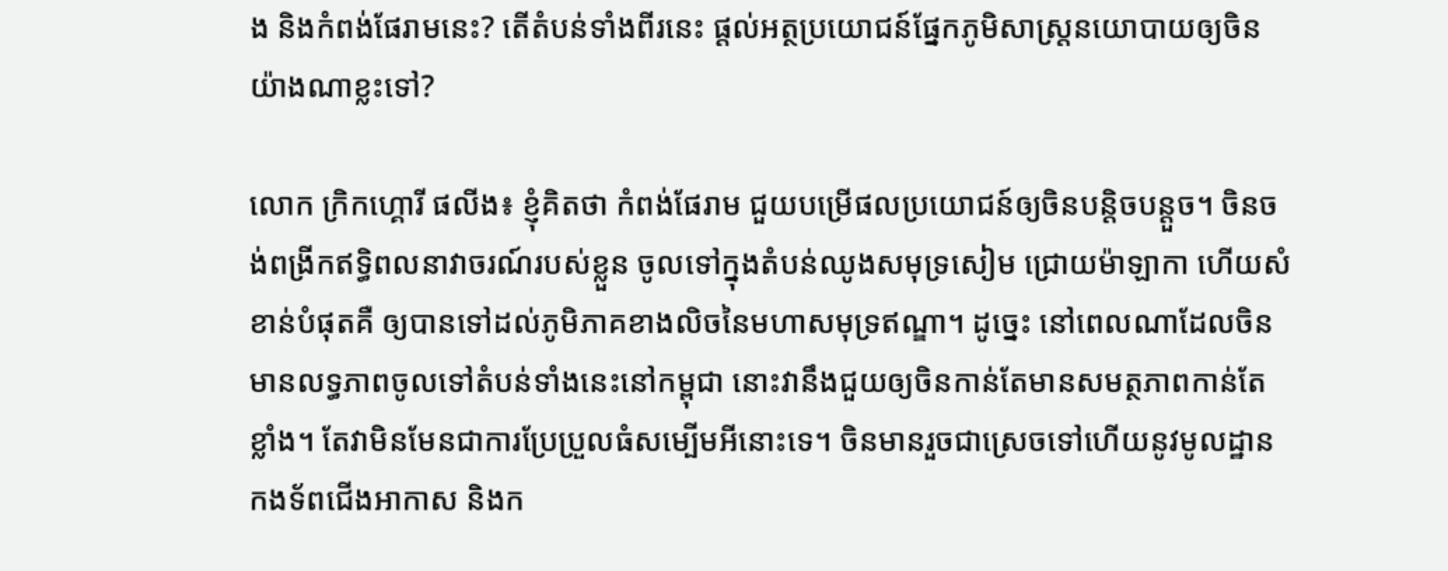ង និងកំពង់ផែរាមនេះ? តើតំបន់ទាំងពីរនេះ ផ្តល់អត្ថប្រយោជន៍ផ្នែកភូមិសាស្ត្រនយោបាយឲ្យចិនយ៉ាងណាខ្លះទៅ?

លោក ក្រិកហ្គោរី ផលីង៖ ខ្ញុំគិតថា កំពង់ផែរាម ជួយបម្រើផលប្រយោជន៍ឲ្យចិនបន្តិចបន្តួច។ ចិនចង់ពង្រីកឥទ្ធិពលនាវាចរណ៍របស់ខ្លួន ចូលទៅក្នុងតំបន់ឈូងសមុទ្រសៀម ជ្រោយម៉ាឡាកា ហើយសំខាន់បំផុតគឺ ឲ្យបានទៅដល់ភូមិភាគខាងលិចនៃមហាសមុទ្រឥណ្ឌា។ ដូច្នេះ នៅពេលណាដែលចិនមានលទ្ធភាពចូលទៅតំបន់ទាំងនេះនៅកម្ពុជា នោះវានឹងជួយឲ្យចិនកាន់តែមានសមត្ថភាពកាន់តែខ្លាំង។ តែវាមិនមែនជាការប្រែប្រួលធំសម្បើមអីនោះទេ។ ចិនមានរួចជាស្រេចទៅហើយនូវមូលដ្ឋានកងទ័ពជើងអាកាស និងក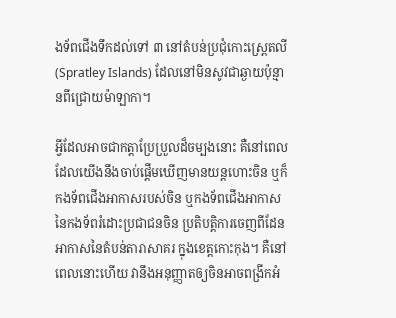ងទ័ពជើងទឹកដល់ទៅ ៣ នៅតំបន់ប្រជុំកោះស្ព្រេតលី (Spratley Islands) ដែលនៅមិនសូវជាឆ្ងាយប៉ុន្មានពីជ្រោយម៉ាឡាកា។

អ្វីដែលអាចជាកត្តាប្រែប្រួលដ៏ចម្បងនោះ គឺនៅពេលដែលយើងនឹងចាប់ផ្ដើមឃើញមានយន្តហោះចិន ឬក៏កងទ័ពជើងអាកាសរបស់ចិន ឬកងទ័ពជើងអាកាសនៃកងទ័ពរំដោះប្រជាជនចិន ប្រតិបត្តិការចេញពីដែនអាកាសនៃតំបន់តារាសាគរ ក្នុងខេត្តកោះកុង។ គឺនៅពេលនោះហើយ វានឹងអនុញ្ញាតឲ្យចិនអាចពង្រីកអំ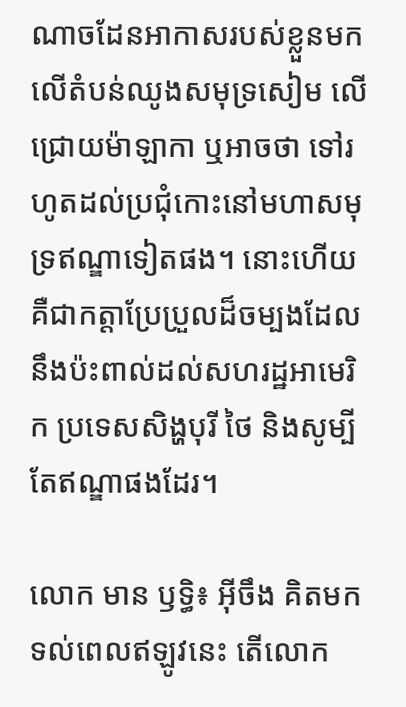ណាចដែនអាកាសរបស់ខ្លួនមកលើតំបន់ឈូងសមុទ្រសៀម លើជ្រោយម៉ាឡាកា ឬអាចថា ទៅរហូតដល់ប្រជុំកោះនៅមហាសមុទ្រឥណ្ឌាទៀតផង។ នោះហើយគឺជាកត្តាប្រែប្រួលដ៏ចម្បងដែលនឹងប៉ះពាល់ដល់សហរដ្ឋអាមេរិក ប្រទេសសិង្ហបុរី ថៃ និងសូម្បីតែឥណ្ឌាផងដែរ។

លោក មាន ឫទ្ធិ៖ អ៊ីចឹង គិតមកទល់ពេលឥឡូវនេះ តើលោក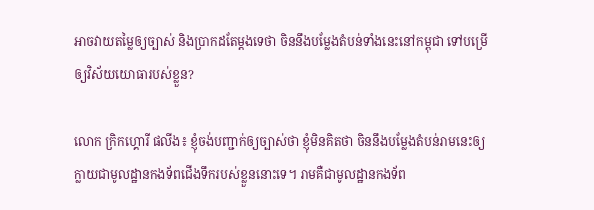អាចវាយតម្លៃឲ្យច្បាស់ និងប្រាកដតែម្តងទេថា ចិននឹងបម្លែងតំបន់ទាំងនេះនៅកម្ពុជា ទៅបម្រើឲ្យវិស័យយោធារបស់ខ្លួន?

លោក ក្រិកហ្គោរី ផលីង៖ ខ្ញុំចង់បញ្ជាក់ឲ្យច្បាស់ថា ខ្ញុំមិនគិតថា ចិននឹងបម្លែងតំបន់រាមនេះឲ្យក្លាយជាមូលដ្ឋានកងទ័ពជើងទឹករបស់ខ្លួននោះទេ។ រាមគឺជាមូលដ្ឋានកងទ័ព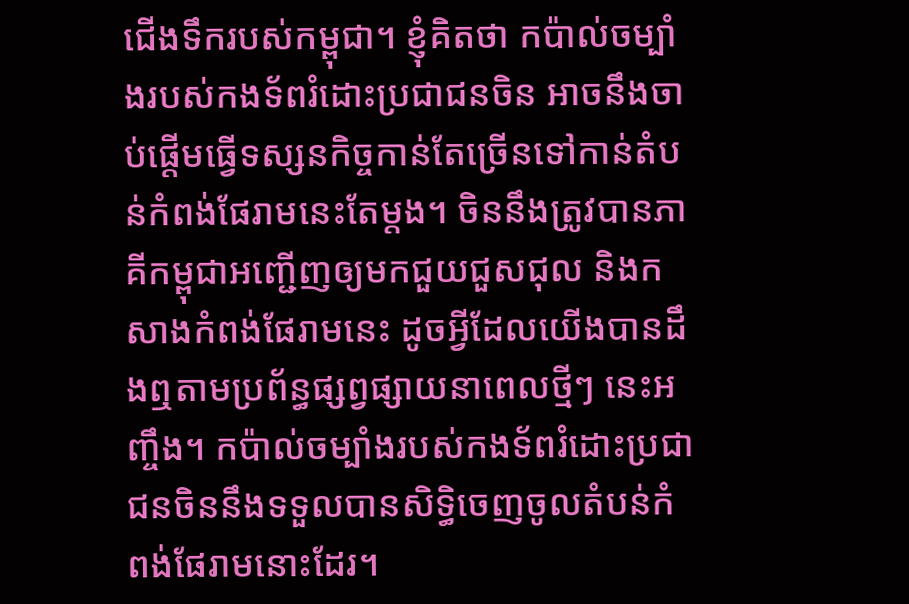ជើងទឹករបស់កម្ពុជា។ ខ្ញុំគិតថា កប៉ាល់ចម្បាំងរបស់កងទ័ពរំដោះប្រជាជនចិន អាចនឹងចាប់ផ្ដើមធ្វើទស្សនកិច្ចកាន់តែច្រើនទៅកាន់តំបន់កំពង់ផែរាមនេះតែម្តង។ ចិននឹងត្រូវបានភាគីកម្ពុជាអញ្ជើញឲ្យមកជួយជួសជុល និងកសាងកំពង់ផែរាមនេះ ដូចអ្វីដែលយើងបានដឹងឮតាមប្រព័ន្ធផ្សព្វផ្សាយនាពេលថ្មីៗ នេះអញ្ចឹង។ កប៉ាល់ចម្បាំងរបស់កងទ័ពរំដោះប្រជាជនចិននឹងទទួលបានសិទ្ធិចេញចូលតំបន់កំពង់ផែរាមនោះដែរ។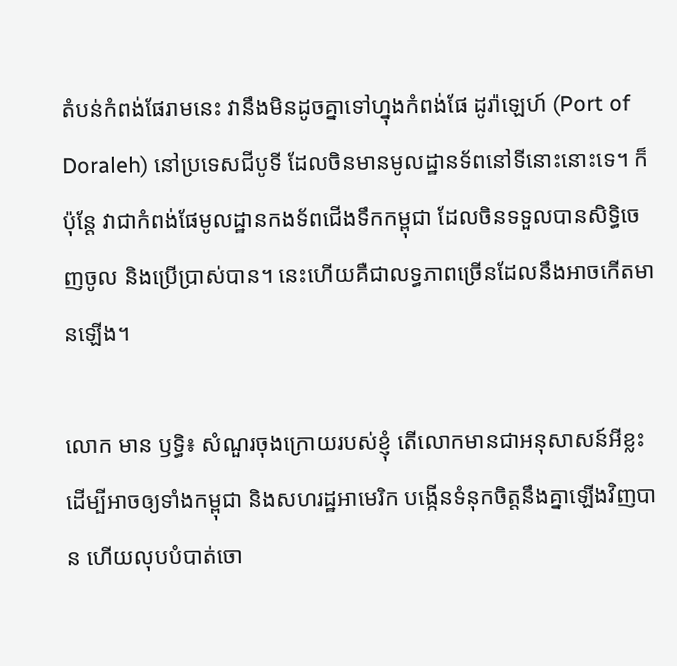តំបន់កំពង់ផែរាមនេះ វានឹងមិនដូចគ្នាទៅហ្នុងកំពង់ផែ ដូរ៉ាឡេហ៍ (Port of Doraleh) នៅប្រទេសជីបូទី ដែលចិនមានមូលដ្ឋានទ័ពនៅទីនោះនោះទេ។ ក៏ប៉ុន្តែ វាជាកំពង់ផែមូលដ្ឋានកងទ័ពជើងទឹកកម្ពុជា ដែលចិនទទួលបានសិទ្ធិចេញចូល និងប្រើប្រាស់បាន។ នេះហើយគឺជាលទ្ធភាពច្រើនដែលនឹងអាចកើតមានឡើង។

លោក មាន ឫទ្ធិ៖ សំណួរចុងក្រោយរបស់ខ្ញុំ តើលោកមានជាអនុសាសន៍អីខ្លះដើម្បីអាចឲ្យទាំងកម្ពុជា និងសហរដ្ឋអាមេរិក បង្កើនទំនុកចិត្តនឹងគ្នាឡើងវិញបាន ហើយលុបបំបាត់ចោ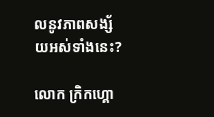លនូវភាពសង្ស័យអស់ទាំងនេះ?

លោក ក្រិកហ្គោ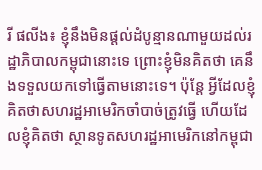រី ផលីង៖ ខ្ញុំនឹងមិនផ្តល់ដំបូន្មានណាមួយដល់រដ្ឋាភិបាលកម្ពុជានោះទេ ព្រោះខ្ញុំមិនគិតថា គេនឹងទទួលយកទៅធ្វើតាមនោះទេ។ ប៉ុន្តែ អ្វីដែលខ្ញុំគិតថាសហរដ្ឋអាមេរិកចាំបាច់ត្រូវធ្វើ ហើយដែលខ្ញុំគិតថា ស្ថានទូតសហរដ្ឋអាមេរិកនៅកម្ពុជា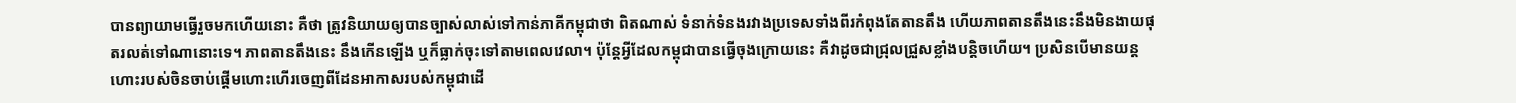បានព្យាយាមធ្វើរួចមកហើយនោះ គឺថា ត្រូវនិយាយឲ្យបានច្បាស់លាស់ទៅកាន់ភាគីកម្ពុជាថា ពិតណាស់ ទំនាក់ទំនងរវាងប្រទេសទាំងពីរកំពុងតែតានតឹង ហើយភាពតានតឹងនេះនឹងមិនងាយផុតរលត់ទៅណានោះទេ។ ភាពតានតឹងនេះ នឹងកើនឡើង ឬក៏ធ្លាក់ចុះទៅតាមពេលវេលា។ ប៉ុន្តែអ្វីដែលកម្ពុជាបានធ្វើចុងក្រោយនេះ គឺវាដូចជាជ្រុលជ្រួសខ្លាំងបន្តិចហើយ។ ប្រសិនបើមានយន្តហោះរបស់ចិនចាប់ផ្ដើមហោះហើរចេញពីដែនអាកាសរបស់កម្ពុជាដើ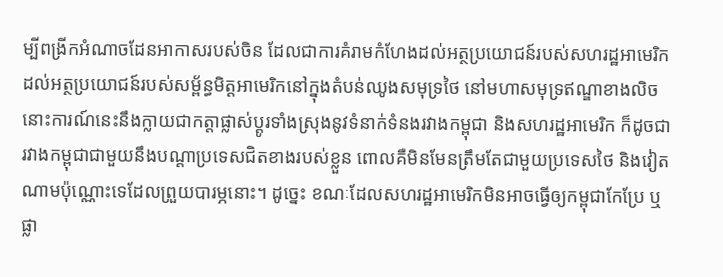ម្បីពង្រីកអំណាចដែនអាកាសរបស់ចិន ដែលជាការគំរាមកំហែងដល់អត្ថប្រយោជន៍របស់សហរដ្ឋអាមេរិក ដល់អត្ថប្រយោជន៍របស់សម្ព័ន្ធមិត្តអាមេរិកនៅក្នុងតំបន់ឈូងសមុទ្រថៃ នៅមហាសមុទ្រឥណ្ឌាខាងលិច នោះការណ៍នេះនឹងក្លាយជាកត្តាផ្លាស់ប្តូរទាំងស្រុងនូវទំនាក់ទំនងរវាងកម្ពុជា និងសហរដ្ឋអាមេរិក ក៏ដូចជារវាងកម្ពុជាជាមួយនឹងបណ្ដាប្រទេសជិតខាងរបស់ខ្លួន ពោលគឺមិនមែនត្រឹមតែជាមួយប្រទេសថៃ និងវៀតណាមប៉ុណ្ណោះទេដែលព្រួយបារម្ភនោះ។ ដូច្នេះ ខណៈដែលសហរដ្ឋអាមេរិកមិនអាចធ្វើឲ្យកម្ពុជាកែប្រែ ឬផ្លា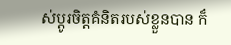ស់ប្ដូរចិត្តគំនិតរបស់ខ្លួនបាន ក៏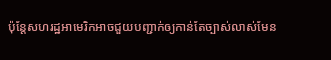ប៉ុន្តែសហរដ្ឋអាមេរិកអាចជួយបញ្ជាក់ឲ្យកាន់តែច្បាស់លាស់មែន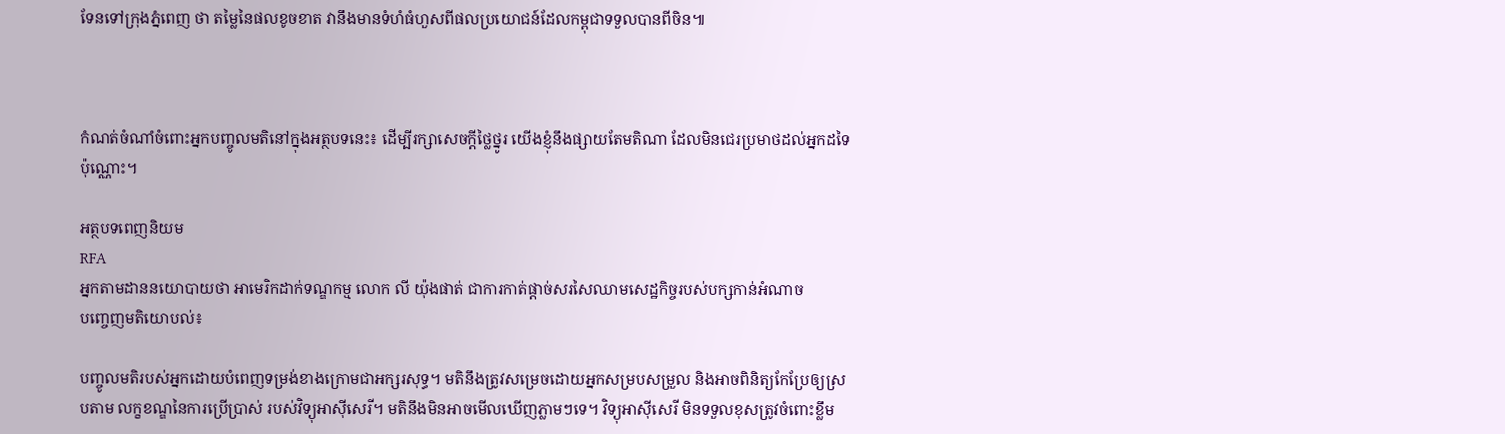ទែនទៅក្រុងភ្នំពេញ ថា តម្លៃនៃផលខូចខាត វានឹងមានទំហំធំហួសពីផលប្រយោជន៍ដែលកម្ពុជាទទួលបានពីចិន៕



កំណត់ចំណាំចំពោះអ្នកបញ្ចូលមតិនៅក្នុងអត្ថបទនេះ៖ ដើម្បីរក្សាសេចក្ដីថ្លៃថ្នូរ យើងខ្ញុំនឹងផ្សាយតែមតិណា ដែលមិនជេរប្រមាថដល់អ្នកដទៃប៉ុណ្ណោះ។

អត្ថបទពេញនិយម
RFA
អ្នកតាមដាននយោបាយថា អាមេរិកដាក់ទណ្ឌកម្ម លោក លី យ៉ុងផាត់ ជាការកាត់ផ្ដាច់សរសៃឈាមសេដ្ឋកិច្ចរបស់បក្សកាន់អំណាច
បញ្ចេញមតិយោបល់៖

បញ្ចូលមតិរបស់អ្នកដោយបំពេញទម្រង់ខាងក្រោមជាអក្សរសុទ្ធ។ មតិនឹងត្រូវសម្រេចដោយអ្នកសម្របសម្រួល និងអាចពិនិត្យកែប្រែឲ្យស្របតាម លក្ខខណ្ឌនៃការប្រើប្រាស់ របស់វិទ្យុអាស៊ីសេរី។ មតិនឹងមិនអាចមើលឃើញភ្លាមៗទេ។ វិទ្យុអាស៊ីសេរី មិនទទួលខុសត្រូវចំពោះខ្លឹម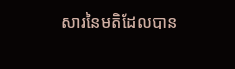សារនៃមតិដែលបាន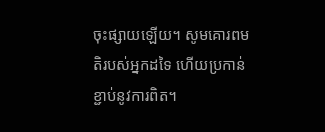ចុះផ្សាយឡើយ។ សូមគោរពមតិរបស់អ្នកដទៃ ហើយប្រកាន់ខ្ជាប់នូវការពិត។